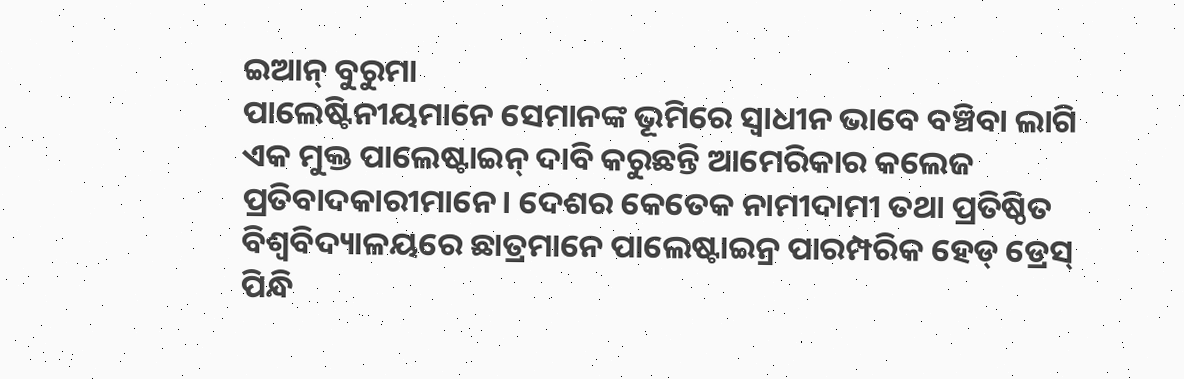ଇଆନ୍ ବୁରୁମା
ପାଲେଷ୍ଟିନୀୟମାନେ ସେମାନଙ୍କ ଭୂମିରେ ସ୍ବାଧୀନ ଭାବେ ବଞ୍ଚିବା ଲାଗି ଏକ ମୁକ୍ତ ପାଲେଷ୍ଟାଇନ୍ ଦାବି କରୁଛନ୍ତି ଆମେରିକାର କଲେଜ ପ୍ରତିବାଦକାରୀମାନେ। ଦେଶର କେତେକ ନାମୀଦାମୀ ତଥା ପ୍ରତିଷ୍ଠିତ ବିଶ୍ୱବିଦ୍ୟାଳୟରେ ଛାତ୍ରମାନେ ପାଲେଷ୍ଟାଇନ୍ର ପାରମ୍ପରିକ ହେଡ୍ ଡ୍ରେସ୍ ପିନ୍ଧି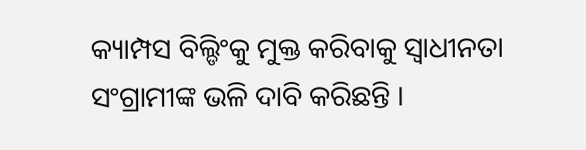କ୍ୟାମ୍ପସ ବିଲ୍ଡିଂକୁ ମୁକ୍ତ କରିବାକୁ ସ୍ବାଧୀନତା ସଂଗ୍ରାମୀଙ୍କ ଭଳି ଦାବି କରିଛନ୍ତି ।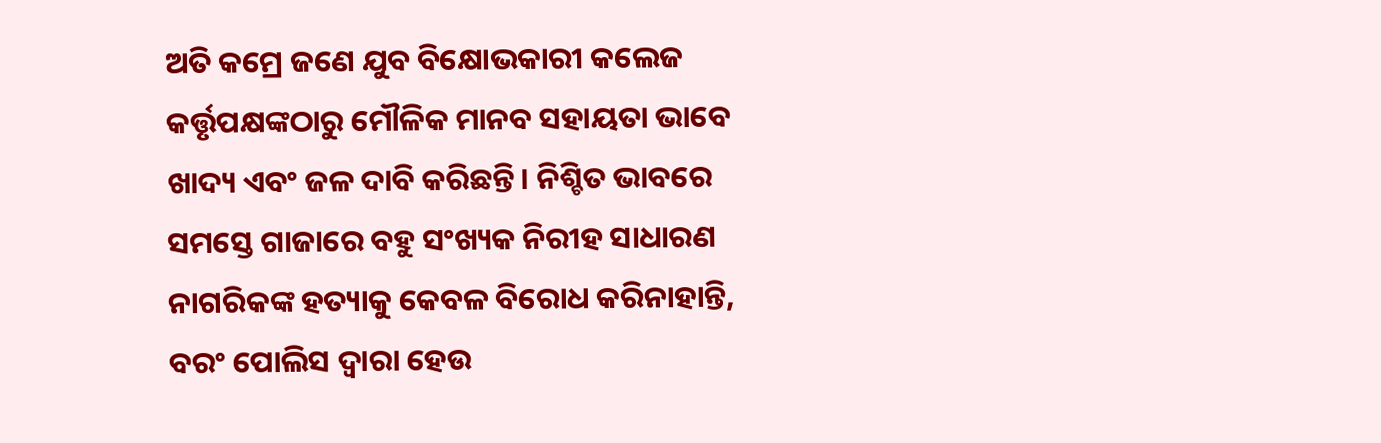ଅତି କମ୍ରେ ଜଣେ ଯୁବ ବିକ୍ଷୋଭକାରୀ କଲେଜ କର୍ତ୍ତୃପକ୍ଷଙ୍କଠାରୁ ମୌଳିକ ମାନବ ସହାୟତା ଭାବେ ଖାଦ୍ୟ ଏବଂ ଜଳ ଦାବି କରିଛନ୍ତି। ନିଶ୍ଚିତ ଭାବରେ ସମସ୍ତେ ଗାଜାରେ ବହୁ ସଂଖ୍ୟକ ନିରୀହ ସାଧାରଣ ନାଗରିକଙ୍କ ହତ୍ୟାକୁ କେବଳ ବିରୋଧ କରିନାହାନ୍ତି, ବରଂ ପୋଲିସ ଦ୍ୱାରା ହେଉ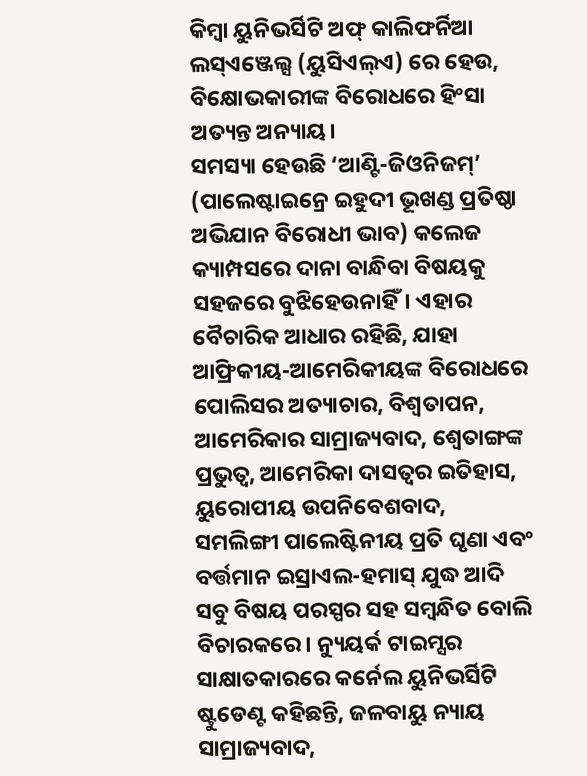କିମ୍ବା ୟୁନିଭର୍ସିଟି ଅଫ୍ କାଲିଫର୍ନିଆ ଲସ୍ଏଞ୍ଜେଲ୍ସ (ୟୁସିଏଲ୍ଏ) ରେ ହେଉ, ବିକ୍ଷୋଭକାରୀଙ୍କ ବିରୋଧରେ ହିଂସା ଅତ୍ୟନ୍ତ ଅନ୍ୟାୟ।
ସମସ୍ୟା ହେଉଛି ‘ଆଣ୍ଟି-ଜିଓନିଜମ୍’ (ପାଲେଷ୍ଟାଇନ୍ରେ ଇହୁଦୀ ଭୂଖଣ୍ଡ ପ୍ରତିଷ୍ଠା ଅଭିଯାନ ବିରୋଧୀ ଭାବ) କଲେଜ କ୍ୟାମ୍ପସରେ ଦାନା ବାନ୍ଧିବା ବିଷୟକୁ ସହଜରେ ବୁଝିହେଉନାହିଁ। ଏହାର ବୈଚାରିକ ଆଧାର ରହିଛି, ଯାହା ଆଫ୍ରିକୀୟ-ଆମେରିକୀୟଙ୍କ ବିରୋଧରେ ପୋଲିସର ଅତ୍ୟାଚାର, ବିଶ୍ୱତାପନ, ଆମେରିକାର ସାମ୍ରାଜ୍ୟବାଦ, ଶ୍ୱେତାଙ୍ଗଙ୍କ ପ୍ରଭୁତ୍ୱ, ଆମେରିକା ଦାସତ୍ୱର ଇତିହାସ, ୟୁରୋପୀୟ ଉପନିବେଶବାଦ, ସମଲିଙ୍ଗୀ ପାଲେଷ୍ଟିନୀୟ ପ୍ରତି ଘୃଣା ଏବଂ ବର୍ତ୍ତମାନ ଇସ୍ରାଏଲ-ହମାସ୍ ଯୁଦ୍ଧ ଆଦି ସବୁ ବିଷୟ ପରସ୍ପର ସହ ସମ୍ବନ୍ଧିତ ବୋଲି ବିଚାରକରେ। ନ୍ୟୁୟର୍କ ଟାଇମ୍ସର ସାକ୍ଷାତକାରରେ କର୍ନେଲ ୟୁନିଭର୍ସିଟି ଷ୍ଟୁଡେଣ୍ଟ କହିଛନ୍ତି, ଜଳବାୟୁ ନ୍ୟାୟ ସାମ୍ରାଜ୍ୟବାଦ,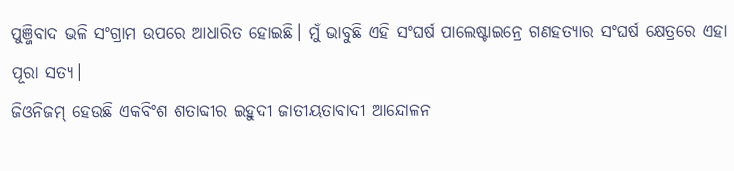ପୁଞ୍ଜିବାଦ ଭଳି ସଂଗ୍ରାମ ଉପରେ ଆଧାରିତ ହୋଇଛି। ମୁଁ ଭାବୁଛି ଏହି ସଂଘର୍ଷ ପାଲେଷ୍ଟାଇନ୍ରେ ଗଣହତ୍ୟାର ସଂଘର୍ଷ କ୍ଷେତ୍ରରେ ଏହା ପୂରା ସତ୍ୟ।
ଜିଓନିଜମ୍ ହେଉଛି ଏକବିଂଶ ଶତାବ୍ଦୀର ଇହୁଦୀ ଜାତୀୟତାବାଦୀ ଆନ୍ଦୋଳନ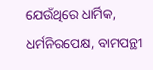ଯେଉଁଥିରେ ଧାର୍ମିକ, ଧର୍ମନିରପେକ୍ଷ, ବାମପନ୍ଥୀ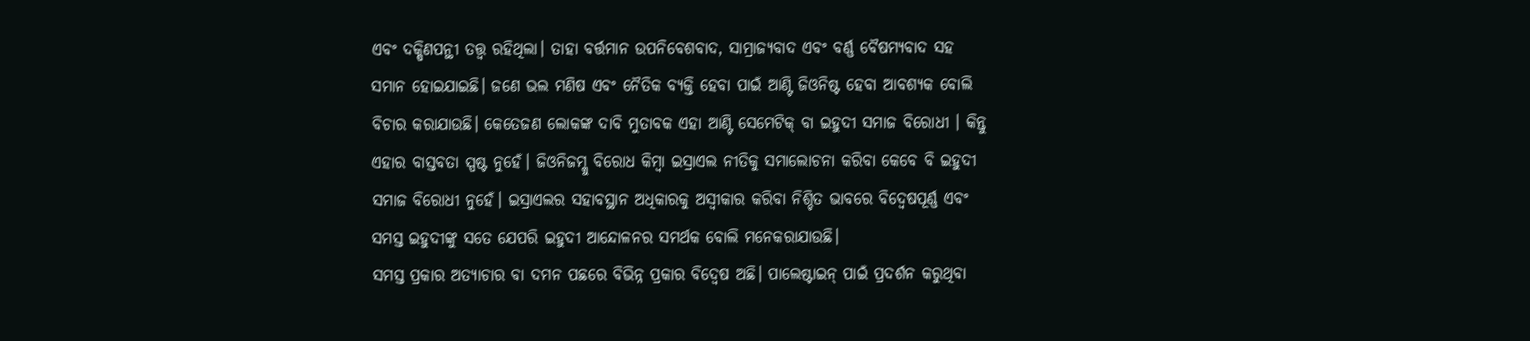ଏବଂ ଦକ୍ଷିଣପନ୍ଥୀ ତତ୍ତ୍ୱ ରହିଥିଲା। ତାହା ବର୍ତ୍ତମାନ ଉପନିବେଶବାଦ, ସାମ୍ରାଜ୍ୟବାଦ ଏବଂ ବର୍ଣ୍ଣ ବୈଷମ୍ୟବାଦ ସହ ସମାନ ହୋଇଯାଇଛି। ଜଣେ ଭଲ ମଣିଷ ଏବଂ ନୈତିକ ବ୍ୟକ୍ତି ହେବା ପାଇଁ ଆଣ୍ଟି ଜିଓନିଷ୍ଟ ହେବା ଆବଶ୍ୟକ ବୋଲି ବିଚାର କରାଯାଉଛି। କେତେଜଣ ଲୋକଙ୍କ ଦାବି ମୁତାବକ ଏହା ଆଣ୍ଟି ସେମେଟିକ୍ ବା ଇହୁଦୀ ସମାଜ ବିରୋଧୀ । କିନ୍ତୁ ଏହାର ବାସ୍ତବତା ସ୍ପଷ୍ଟ ନୁହେଁ। ଜିଓନିଜମ୍କୁ ବିରୋଧ କିମ୍ବା ଇସ୍ରାଏଲ ନୀତିକୁ ସମାଲୋଚନା କରିବା କେବେ ବି ଇହୁଦୀ ସମାଜ ବିରୋଧୀ ନୁହେଁ। ଇସ୍ରାଏଲର ସହାବସ୍ଥାନ ଅଧିକାରକୁ ଅସ୍ବୀକାର କରିବା ନିଶ୍ଚିତ ଭାବରେ ବିଦ୍ୱେଷପୂର୍ଣ୍ଣ ଏବଂ ସମସ୍ତ ଇହୁଦୀଙ୍କୁ ସତେ ଯେପରି ଇହୁଦୀ ଆନ୍ଦୋଳନର ସମର୍ଥକ ବୋଲି ମନେକରାଯାଉଛି।
ସମସ୍ତ ପ୍ରକାର ଅତ୍ୟାଚାର ବା ଦମନ ପଛରେ ବିଭିନ୍ନ ପ୍ରକାର ବିଦ୍ୱେଷ ଅଛି। ପାଲେଷ୍ଟାଇନ୍ ପାଇଁ ପ୍ରଦର୍ଶନ କରୁଥିବା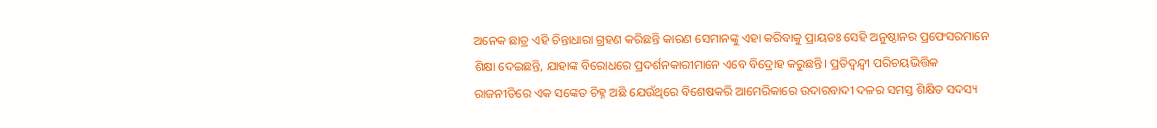ଅନେକ ଛାତ୍ର ଏହି ଚିନ୍ତାଧାରା ଗ୍ରହଣ କରିଛନ୍ତି କାରଣ ସେମାନଙ୍କୁ ଏହା କରିବାକୁ ପ୍ରାୟତଃ ସେହି ଅନୁଷ୍ଠାନର ପ୍ରଫେସରମାନେ ଶିକ୍ଷା ଦେଇଛନ୍ତି, ଯାହାଙ୍କ ବିରୋଧରେ ପ୍ରଦର୍ଶନକାରୀମାନେ ଏବେ ବିଦ୍ରୋହ କରୁଛନ୍ତି। ପ୍ରତିଦ୍ୱନ୍ଦ୍ୱୀ ପରିଚୟଭିତ୍ତିକ ରାଜନୀତିରେ ଏକ ସଙ୍କେତ ଚିହ୍ନ ଅଛି ଯେଉଁଥିରେ ବିଶେଷକରି ଆମେରିକାରେ ଉଦାରବାଦୀ ଦଳର ସମସ୍ତ ଶିକ୍ଷିତ ସଦସ୍ୟ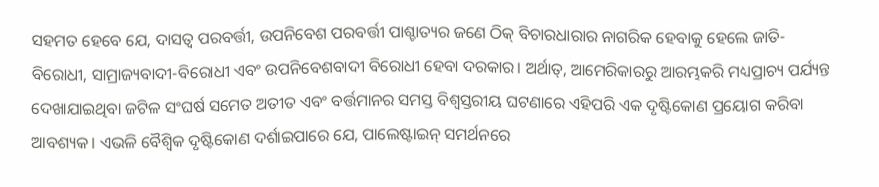ସହମତ ହେବେ ଯେ, ଦାସତ୍ୱ ପରବର୍ତ୍ତୀ, ଉପନିବେଶ ପରବର୍ତ୍ତୀ ପାଶ୍ଚାତ୍ୟର ଜଣେ ଠିକ୍ ବିଚାରଧାରାର ନାଗରିକ ହେବାକୁ ହେଲେ ଜାତି-ବିରୋଧୀ, ସାମ୍ରାଜ୍ୟବାଦୀ-ବିରୋଧୀ ଏବଂ ଉପନିବେଶବାଦୀ ବିରୋଧୀ ହେବା ଦରକାର। ଅର୍ଥାତ୍, ଆମେରିକାରରୁ ଆରମ୍ଭକରି ମଧ୍ୟପ୍ରାଚ୍ୟ ପର୍ଯ୍ୟନ୍ତ ଦେଖାଯାଇଥିବା ଜଟିଳ ସଂଘର୍ଷ ସମେତ ଅତୀତ ଏବଂ ବର୍ତ୍ତମାନର ସମସ୍ତ ବିଶ୍ୱସ୍ତରୀୟ ଘଟଣାରେ ଏହିପରି ଏକ ଦୃଷ୍ଟିକୋଣ ପ୍ରୟୋଗ କରିବା ଆବଶ୍ୟକ। ଏଭଳି ବୈଶ୍ୱିକ ଦୃଷ୍ଟିକୋଣ ଦର୍ଶାଇପାରେ ଯେ, ପାଲେଷ୍ଟାଇନ୍ ସମର୍ଥନରେ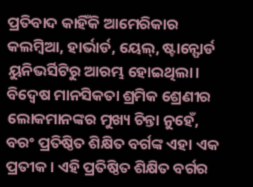ପ୍ରତିବାଦ କାହିଁକି ଆମେରିକାର କଲମ୍ବିଆ, ହାର୍ଭାର୍ଡ, ୟେଲ୍, ଷ୍ଟାନ୍ଫୋର୍ଡ ୟୁନିଭର୍ସିଟିରୁ ଆରମ୍ଭ ହୋଇଥିଲା। ବିଦ୍ୱେଷ ମାନସିକତା ଶ୍ରମିକ ଶ୍ରେଣୀର ଲୋକମାନଙ୍କର ମୁଖ୍ୟ ଚିନ୍ତା ନୁହେଁ, ବରଂ ପ୍ରତିଷ୍ଠିତ ଶିକ୍ଷିତ ବର୍ଗଙ୍କ ଏହା ଏକ ପ୍ରତୀକ। ଏହି ପ୍ରତିଷ୍ଠିତ ଶିକ୍ଷିତ ବର୍ଗର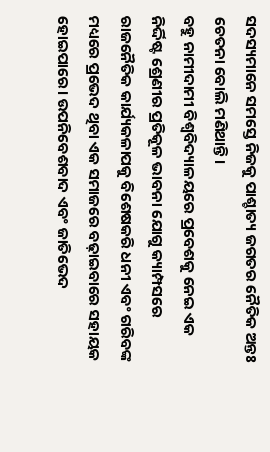ସଦସ୍ୟମାନେ ସମସ୍ତେ ନିଜକୁ ପାଶ୍ଚାତ୍ୟ ଜଗତର ନୈତିକ ଅନ୍ତଃ ଚେତନା ବୋଲି ମଣିଥାନ୍ତି।
ବହୁ ନାମୀଦାମୀ ବିଶ୍ୱବିଦ୍ୟାଳୟରେ ପ୍ରବେଶକୁ ନେଇ ଏକ ନିର୍ଦ୍ଦିଷ୍ଟ ଶ୍ରେଣୀର ପ୍ରତିକୂଳ ଭାବନା ଯୋଗୁ କ୍ୟାମ୍ପସରେ ରାଜନୈତିକ କାର୍ଯ୍ୟକଳାପକୁ ବିଶେଷକରି ଧନୀ ଏବଂ ଗରିବଙ୍କ ମଧ୍ୟରେ ପ୍ରଭେଦ ଥିବା ଏକ ସମାଜରେ ବଢ଼ାଇବାରେ ସହାୟକ ହୋଇପାରେ। ଉପନିବେଶବାଦ ଏବଂ ଜାତିଭେଦ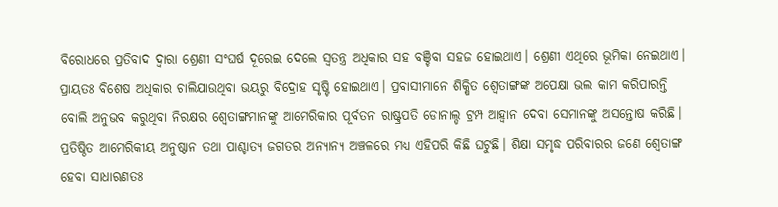ବିରୋଧରେ ପ୍ରତିବାଦ ଦ୍ୱାରା ଶ୍ରେଣୀ ସଂଘର୍ଷ ଦୂରେଇ ଦେଲେ ସ୍ବତନ୍ତ୍ର ଅଧିକାର ସହ ବଞ୍ଚିବା ସହଜ ହୋଇଥାଏ। ଶ୍ରେଣୀ ଏଥିରେ ଭୂମିକା ନେଇଥାଏ। ପ୍ରାୟତଃ ବିଶେଷ ଅଧିକାର ଚାଲିଯାଉଥିବା ଭୟରୁ ବିଦ୍ରୋହ ସୃଷ୍ଟି ହୋଇଥାଏ। ପ୍ରବାସୀମାନେ ଶିକ୍ଷିତ ଶ୍ୱେତାଙ୍ଗଙ୍କ ଅପେକ୍ଷା ଭଲ କାମ କରିପାରନ୍ତି ବୋଲି ଅନୁଭବ କରୁଥିବା ନିରକ୍ଷର ଶ୍ୱେତାଙ୍ଗମାନଙ୍କୁ ଆମେରିକାର ପୂର୍ବତନ ରାଷ୍ଟ୍ରପତି ଡୋନାଲ୍ଡ ଟ୍ରମ୍ପ ଆହ୍ବାନ ଦେବା ସେମାନଙ୍କୁ ଅସନ୍ତୋଷ କରିଛି। ପ୍ରତିଷ୍ଠିତ ଆମେରିକୀୟ ଅନୁଷ୍ଠାନ ତଥା ପାଶ୍ଚାତ୍ୟ ଜଗତର ଅନ୍ୟାନ୍ୟ ଅଞ୍ଚଳରେ ମଧ୍ୟ ଏହିପରି କିଛି ଘଟୁଛି। ଶିକ୍ଷା ସମୃଦ୍ଧ ପରିବାରର ଜଣେ ଶ୍ୱେତାଙ୍ଗ ହେବା ସାଧାରଣତଃ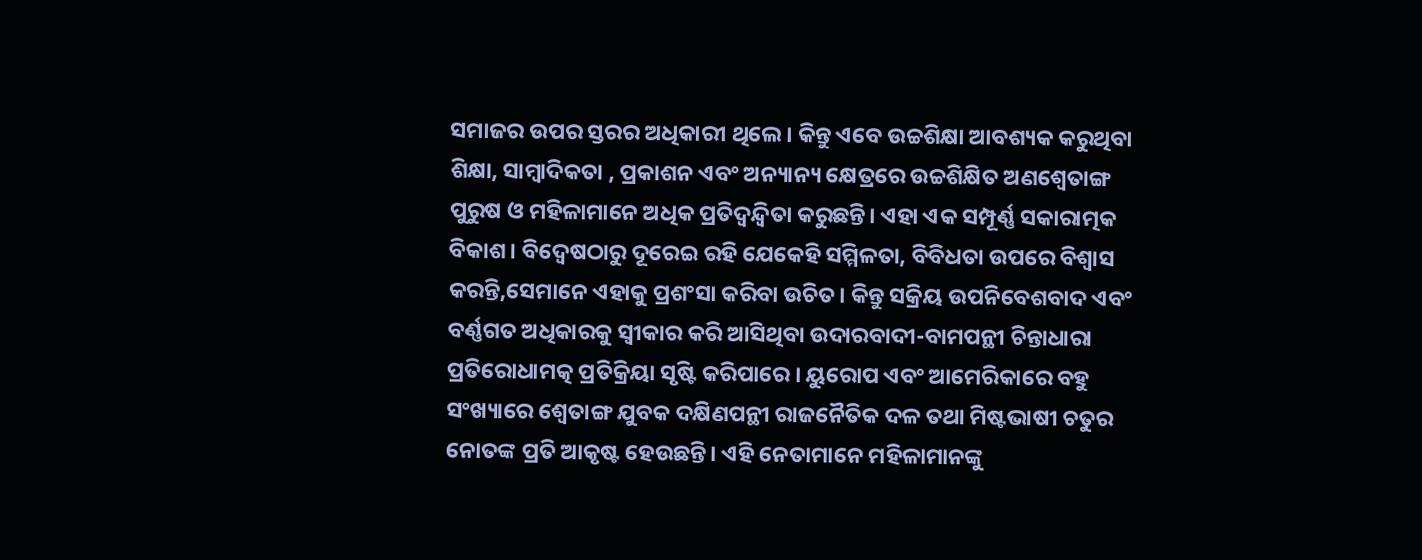ସମାଜର ଉପର ସ୍ତରର ଅଧିକାରୀ ଥିଲେ। କିନ୍ତୁ ଏବେ ଉଚ୍ଚଶିକ୍ଷା ଆବଶ୍ୟକ କରୁଥିବା ଶିକ୍ଷା, ସାମ୍ବାଦିକତା , ପ୍ରକାଶନ ଏବଂ ଅନ୍ୟାନ୍ୟ କ୍ଷେତ୍ରରେ ଉଚ୍ଚଶିକ୍ଷିତ ଅଣଶ୍ୱେତାଙ୍ଗ ପୁରୁଷ ଓ ମହିଳାମାନେ ଅଧିକ ପ୍ରତିଦ୍ୱନ୍ଦ୍ୱିତା କରୁଛନ୍ତି। ଏହା ଏକ ସମ୍ପୂର୍ଣ୍ଣ ସକାରାତ୍ମକ ବିକାଶ। ବିଦ୍ୱେଷଠାରୁ ଦୂରେଇ ରହି ଯେକେହି ସମ୍ମିଳତା, ବିବିଧତା ଉପରେ ବିଶ୍ୱାସ କରନ୍ତି,ସେମାନେ ଏହାକୁ ପ୍ରଶଂସା କରିବା ଉଚିତ। କିନ୍ତୁ ସକ୍ରିୟ ଉପନିବେଶବାଦ ଏବଂ ବର୍ଣ୍ଣଗତ ଅଧିକାରକୁ ସ୍ବୀକାର କରି ଆସିଥିବା ଉଦାରବାଦୀ-ବାମପନ୍ଥୀ ଚିନ୍ତାଧାରା ପ୍ରତିରୋଧାମତ୍କ ପ୍ରତିକ୍ରିୟା ସୃଷ୍ଟି କରିପାରେ । ୟୁରୋପ ଏବଂ ଆମେରିକାରେ ବହୁ ସଂଖ୍ୟାରେ ଶ୍ୱେତାଙ୍ଗ ଯୁବକ ଦକ୍ଷିଣପନ୍ଥୀ ରାଜନୈତିକ ଦଳ ତଥା ମିଷ୍ଟଭାଷୀ ଚତୁର ନୋତଙ୍କ ପ୍ରତି ଆକୃଷ୍ଟ ହେଉଛନ୍ତି। ଏହି ନେତାମାନେ ମହିଳାମାନଙ୍କୁ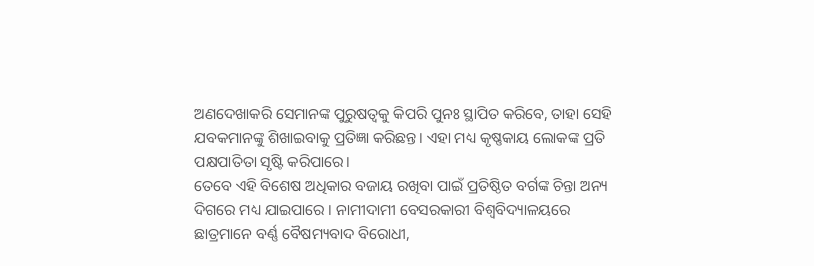ଅଣଦେଖାକରି ସେମାନଙ୍କ ପୁରୁଷତ୍ୱକୁ କିପରି ପୁନଃ ସ୍ଥାପିତ କରିବେ, ତାହା ସେହି ଯବକମାନଙ୍କୁ ଶିଖାଇବାକୁ ପ୍ରତିଜ୍ଞା କରିଛନ୍ତ। ଏହା ମଧ୍ୟ କୃଷ୍ଣକାୟ ଲୋକଙ୍କ ପ୍ରତି ପକ୍ଷପାତିତା ସୃଷ୍ଟି କରିପାରେ।
ତେବେ ଏହି ବିଶେଷ ଅଧିକାର ବଜାୟ ରଖିବା ପାଇଁ ପ୍ରତିଷ୍ଠିତ ବର୍ଗଙ୍କ ଚିନ୍ତା ଅନ୍ୟ ଦିଗରେ ମଧ୍ୟ ଯାଇପାରେ । ନାମୀଦାମୀ ବେସରକାରୀ ବିଶ୍ୱବିଦ୍ୟାଳୟରେ ଛାତ୍ରମାନେ ବର୍ଣ୍ଣ ବୈଷମ୍ୟବାଦ ବିରୋଧୀ,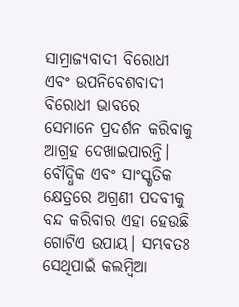ସାମ୍ରାଜ୍ୟବାଦୀ ବିରୋଧୀ ଏବଂ ଉପନିବେଶବାଦୀ ବିରୋଧୀ ଭାବରେ ସେମାନେ ପ୍ରଦର୍ଶନ କରିବାକୁ ଆଗ୍ରହ ଦେଖାଇପାରନ୍ତି। ବୌଦ୍ଧିକ ଏବଂ ସାଂସ୍କୃତିକ କ୍ଷେତ୍ରରେ ଅଗ୍ରଣୀ ପଦବୀକୁ ବନ୍ଦ କରିବାର ଏହା ହେଉଛି ଗୋଟିଏ ଉପାୟ। ସମ୍ଭବତଃ ସେଥିପାଇଁ କଲମ୍ବିଆ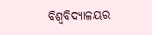ବିଶ୍ୱବିଦ୍ୟାଳୟର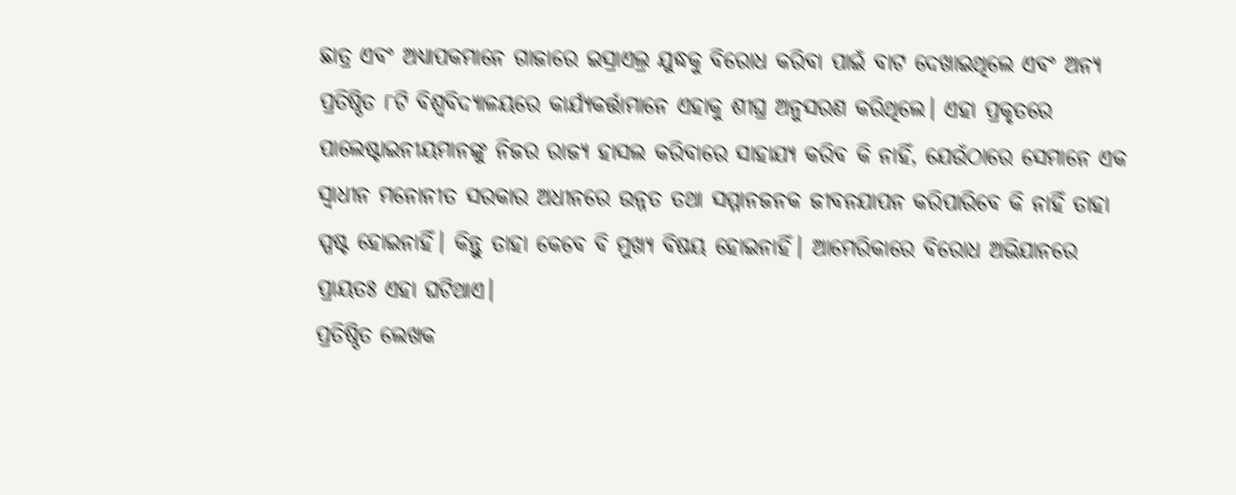ଛାତ୍ର ଏବଂ ଅଧ୍ୟାପକମାନେ ଗାଜାରେ ଇସ୍ରାଏଲ୍ର ଯୁଦ୍ଧକୁ ବିରୋଧ କରିବା ପାଇଁ ବାଟ ଦେଖାଇଥିଲେ ଏବଂ ଅନ୍ୟ ପ୍ରତିଷ୍ଠିତ ୮ଟି ବିଶ୍ୱବିଦ୍ୟାଳୟରେ କାର୍ଯ୍ୟକର୍ତ୍ତାମାନେ ଏହାକୁ ଶୀଘ୍ର ଅନୁସରଣ କରିଥିଲେ। ଏହା ପ୍ରକୃତରେ ପାଲେଷ୍ଟାଇନୀୟମାନଙ୍କୁ ନିଜର ରାଜ୍ୟ ହାସଲ କରିବାରେ ସାହାଯ୍ୟ କରିବ କି ନାହିଁ, ଯେଉଁଠାରେ ସେମାନେ ଏକ ସ୍ବାଧୀନ ମନୋନୀତ ସରକାର ଅଧୀନରେ ଉନ୍ନତ ତଥା ସମ୍ମାନଜନକ ଜୀବନଯାପନ କରିପାରିବେ କି ନାହିଁ ତାହା ସ୍ପଷ୍ଟ ହୋଇନାହିଁ। କିନ୍ତୁ ତାହା କେବେ ବି ମୁଖ୍ୟ ବିଷୟ ହୋଇନାହିଁ। ଆମେରିକାରେ ବିରୋଧ ଅଭିଯାନରେ ପ୍ରାୟତଃ ଏହା ଘଟିଥାଏ।
ପ୍ରତିଷ୍ଠିତ ଲେଖକ